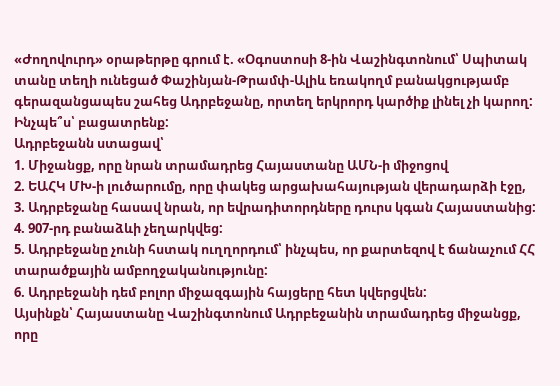«Ժողովուրդ» օրաթերթը գրում է. «Օգոստոսի 8-ին Վաշինգտոնում՝ Սպիտակ տանը տեղի ունեցած Փաշինյան-Թրամփ-Ալիև եռակողմ բանակցությամբ գերազանցապես շահեց Ադրբեջանը, որտեղ երկրորդ կարծիք լինել չի կարող: Ինչպե՞ս՝ բացատրենք:
Ադրբեջանն ստացավ՝
1. Միջանցք, որը նրան տրամադրեց Հայաստանը ԱՄՆ-ի միջոցով
2. ԵԱՀԿ ՄԽ-ի լուծարումը, որը փակեց արցախահայության վերադարձի էջը,
3. Ադրբեջանը հասավ նրան, որ եվրադիտորդները դուրս կգան Հայաստանից:
4. 907-րդ բանաձևի չեղարկվեց:
5. Ադրբեջանը չունի հստակ ուղղորդում՝ ինչպես, որ քարտեզով է ճանաչում ՀՀ տարածքային ամբողջականությունը:
6. Ադրբեջանի դեմ բոլոր միջազգային հայցերը հետ կվերցվեն:
Այսինքն՝ Հայաստանը Վաշինգտոնում Ադրբեջանին տրամադրեց միջանցք, որը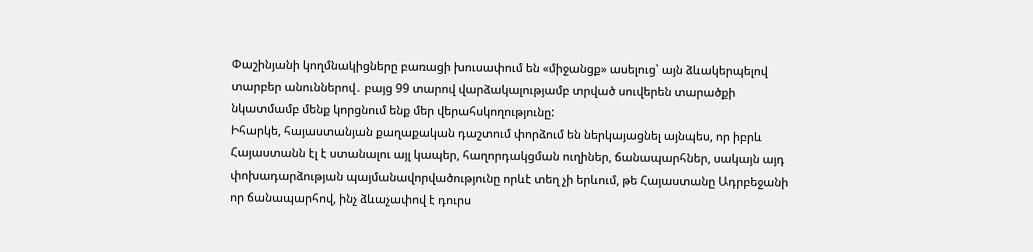Փաշինյանի կողմնակիցները բառացի խուսափում են «միջանցք» ասելուց՝ այն ձևակերպելով տարբեր անուններով․ բայց 99 տարով վարձակալությամբ տրված սուվերեն տարածքի նկատմամբ մենք կորցնում ենք մեր վերահսկողությունը:
Իհարկե, հայաստանյան քաղաքական դաշտում փորձում են ներկայացնել այնպես, որ իբրև Հայաստանն էլ է ստանալու այլ կապեր, հաղորդակցման ուղիներ, ճանապարհներ, սակայն այդ փոխադարձության պայմանավորվածությունը որևէ տեղ չի երևում, թե Հայաստանը Ադրբեջանի որ ճանապարհով, ինչ ձևաչափով է դուրս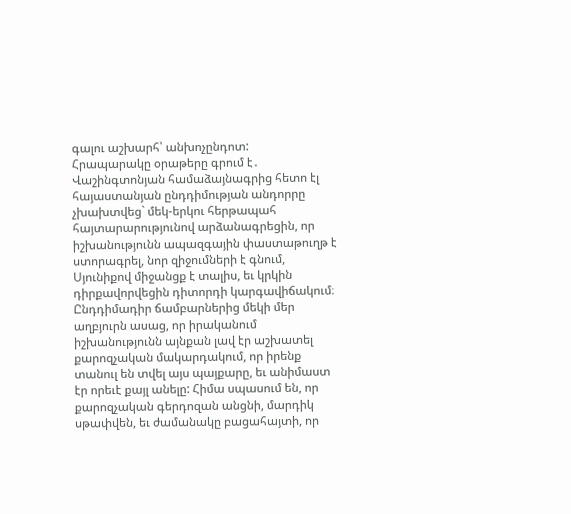գալու աշխարհ՝ անխոչընդոտ:
Հրապարակը օրաթերը գրում է․ Վաշինգտոնյան համաձայնագրից հետո էլ հայաստանյան ընդդիմության անդորրը չխախտվեց` մեկ-երկու հերթապահ հայտարարությունով արձանագրեցին, որ իշխանությունն ապազգային փաստաթուղթ է ստորագրել, նոր զիջումների է գնում, Սյունիքով միջանցք է տալիս, եւ կրկին դիրքավորվեցին դիտորդի կարգավիճակում։ Ընդդիմադիր ճամբարներից մեկի մեր աղբյուրն ասաց, որ իրականում իշխանությունն այնքան լավ էր աշխատել քարոզչական մակարդակում, որ իրենք տանուլ են տվել այս պայքարը, եւ անիմաստ էր որեւէ քայլ անելը: Հիմա սպասում են, որ քարոզչական գերդոզան անցնի, մարդիկ սթափվեն, եւ ժամանակը բացահայտի, որ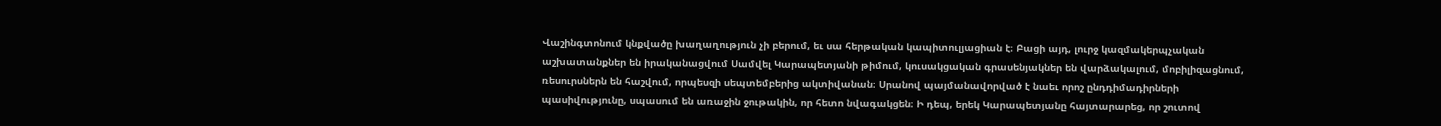Վաշինգտոնում կնքվածը խաղաղություն չի բերում, եւ սա հերթական կապիտուլյացիան է։ Բացի այդ, լուրջ կազմակերպչական աշխատանքներ են իրականացվում Սամվել Կարապետյանի թիմում, կուսակցական գրասենյակներ են վարձակալում, մոբիլիզացնում, ռեսուրսներն են հաշվում, որպեսզի սեպտեմբերից ակտիվանան։ Սրանով պայմանավորված է նաեւ որոշ ընդդիմադիրների պասիվությունը, սպասում են առաջին ջութակին, որ հետո նվագակցեն։ Ի դեպ, երեկ Կարապետյանը հայտարարեց, որ շուտով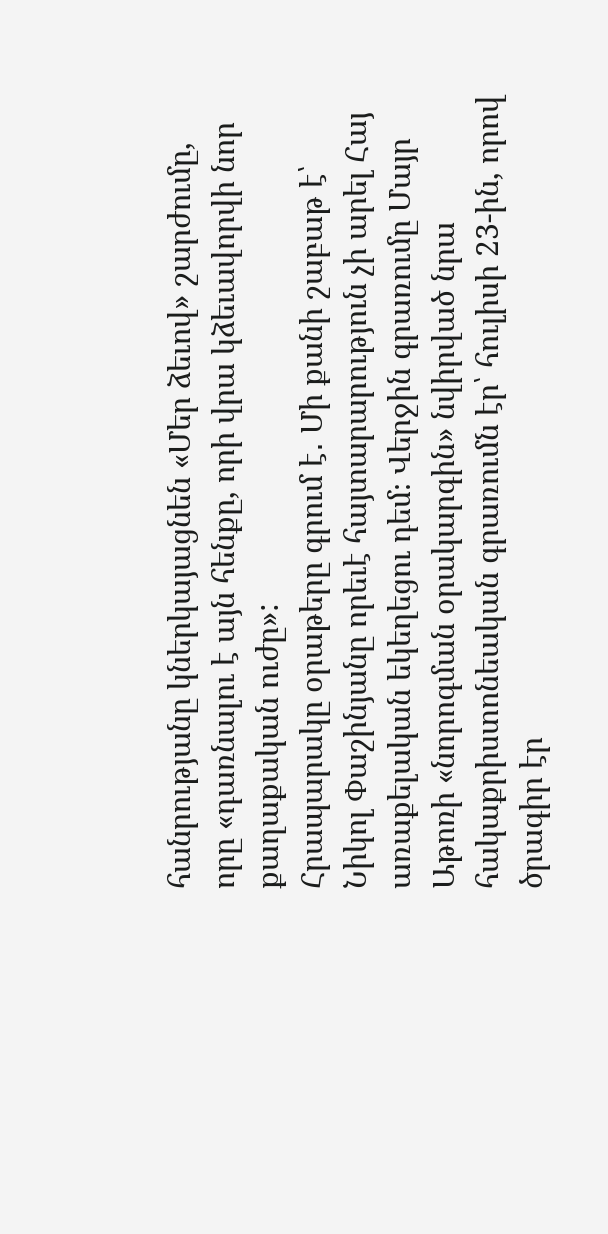հանրությանը կներկայացնեն «Մեր ձեւով» շարժումը, որը «դառնալու է այն հենքը, որի վրա կձեւավորվի նոր քաղաքական ուժը»:
Հրապարակը օրաթերը գրում է․ Մի քանի շաբաթ է՝ Նիկոլ Փաշինյանը որեւէ հայտարարություն չի արել Հայ առաքելական եկեղեցու դեմ։ Վերջին գրառումը Մայր Աթոռի «նորոգման օրակարգին» նվիրված նրա հակաքրիստոնեական գրառումն էր՝ հուլիսի 23-ին, որով ծրագիր էր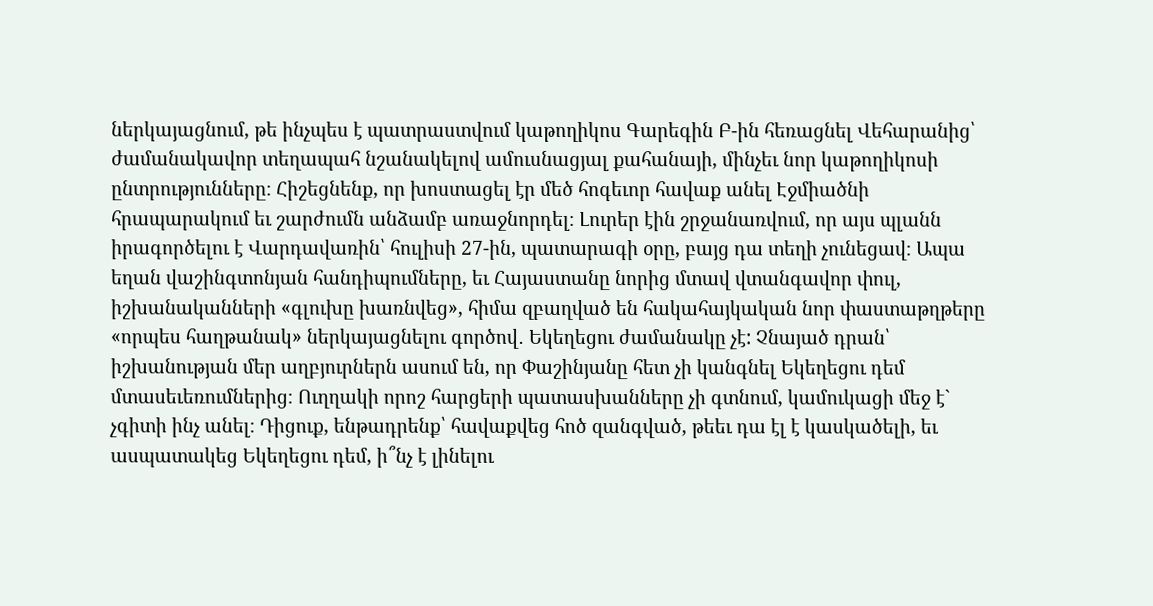ներկայացնում, թե ինչպես է պատրաստվում կաթողիկոս Գարեգին Բ-ին հեռացնել Վեհարանից՝ ժամանակավոր տեղապահ նշանակելով ամուսնացյալ քահանայի, մինչեւ նոր կաթողիկոսի ընտրությունները։ Հիշեցնենք, որ խոստացել էր մեծ հոգեւոր հավաք անել Էջմիածնի հրապարակում եւ շարժումն անձամբ առաջնորդել։ Լուրեր էին շրջանառվում, որ այս պլանն իրագործելու է Վարդավառին՝ հուլիսի 27-ին, պատարագի օրը, բայց դա տեղի չունեցավ։ Ապա եղան վաշինգտոնյան հանդիպումները, եւ Հայաստանը նորից մտավ վտանգավոր փուլ, իշխանականների «գլուխը խառնվեց», հիմա զբաղված են հակահայկական նոր փաստաթղթերը «որպես հաղթանակ» ներկայացնելու գործով․ Եկեղեցու ժամանակը չէ: Չնայած դրան՝ իշխանության մեր աղբյուրներն ասում են, որ Փաշինյանը հետ չի կանգնել Եկեղեցու դեմ մտասեւեռումներից։ Ուղղակի որոշ հարցերի պատասխանները չի գտնում, կամուկացի մեջ է` չգիտի ինչ անել։ Դիցուք, ենթադրենք՝ հավաքվեց հոծ զանգված, թեեւ դա էլ է կասկածելի, եւ ասպատակեց Եկեղեցու դեմ, ի՞նչ է լինելու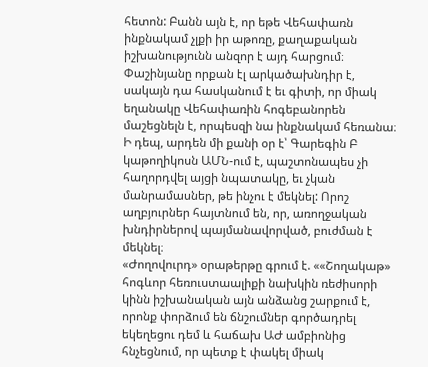հետոն: Բանն այն է, որ եթե Վեհափառն ինքնակամ չլքի իր աթոռը, քաղաքական իշխանությունն անզոր է այդ հարցում։ Փաշինյանը որքան էլ արկածախնդիր է, սակայն դա հասկանում է եւ գիտի, որ միակ եղանակը Վեհափառին հոգեբանորեն մաշեցնելն է, որպեսզի նա ինքնակամ հեռանա։ Ի դեպ, արդեն մի քանի օր է՝ Գարեգին Բ կաթողիկոսն ԱՄՆ-ում է, պաշտոնապես չի հաղորդվել այցի նպատակը, եւ չկան մանրամասներ, թե ինչու է մեկնել: Որոշ աղբյուրներ հայտնում են, որ, առողջական խնդիրներով պայմանավորված, բուժման է մեկնել։
«Ժողովուրդ» օրաթերթը գրում է. ««Շողակաթ» հոգևոր հեռուստաալիքի նախկին ռեժիսորի կինն իշխանական այն անձանց շարքում է, որոնք փորձում են ճնշումներ գործադրել եկեղեցու դեմ և հաճախ ԱԺ ամբիոնից հնչեցնում, որ պետք է փակել միակ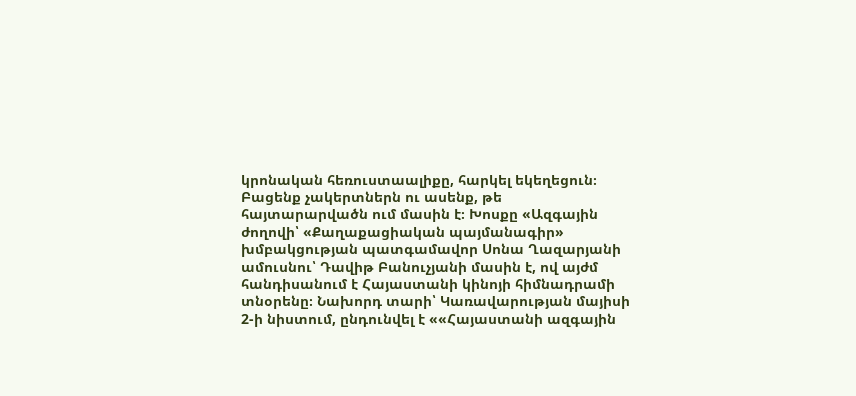կրոնական հեռուստաալիքը, հարկել եկեղեցուն։ Բացենք չակերտներն ու ասենք, թե հայտարարվածն ում մասին է։ Խոսքը «Ազգային ժողովի՝ «Քաղաքացիական պայմանագիր» խմբակցության պատգամավոր Սոնա Ղազարյանի ամուսնու՝ Դավիթ Բանուչյանի մասին է, ով այժմ հանդիսանում է Հայաստանի կինոյի հիմնադրամի տնօրենը։ Նախորդ տարի՝ Կառավարության մայիսի 2-ի նիստում, ընդունվել է ««Հայաստանի ազգային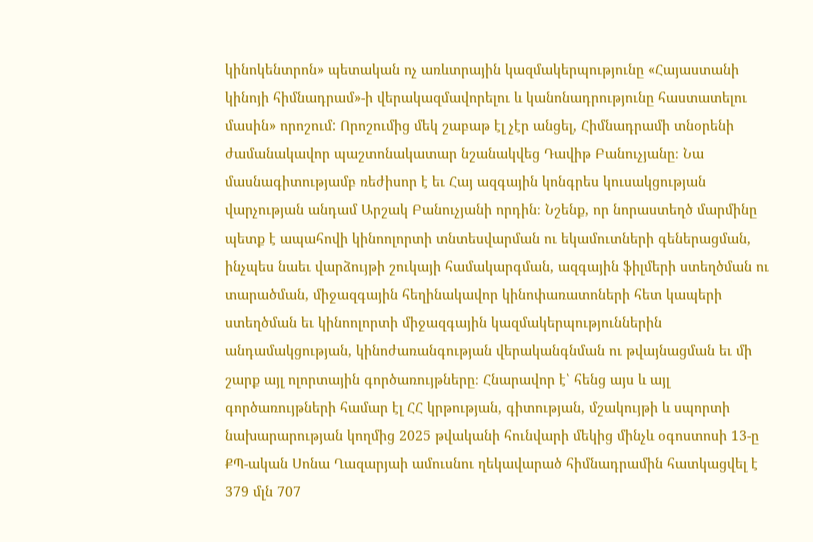կինոկենտրոն» պետական ոչ առևտրային կազմակերպությունը «Հայաստանի կինոյի հիմնադրամ»-ի վերակազմավորելու և կանոնադրությունը հաստատելու մասին» որոշում: Որոշումից մեկ շաբաթ էլ չէր անցել, Հիմնադրամի տնօրենի ժամանակավոր պաշտոնակատար նշանակվեց Դավիթ Բանուչյանը։ Նա մասնագիտությամբ ռեժիսոր է եւ Հայ ազգային կոնգրես կուսակցության վարչության անդամ Արշակ Բանուչյանի որդին։ Նշենք, որ նորաստեղծ մարմինը պետք է ապահովի կինոոլորտի տնտեսվարման ու եկամուտների գեներացման, ինչպես նաեւ վարձույթի շուկայի համակարգման, ազգային ֆիլմերի ստեղծման ու տարածման, միջազգային հեղինակավոր կինոփառատոների հետ կապերի ստեղծման եւ կինոոլորտի միջազգային կազմակերպություններին անդամակցության, կինոժառանգության վերականգնման ու թվայնացման եւ մի շարք այլ ոլորտային գործառույթները։ Հնարավոր է՝ հենց այս և այլ գործառույթների համար էլ ՀՀ կրթության, գիտության, մշակույթի և սպորտի նախարարության կողմից 2025 թվականի հունվարի մեկից մինչև օգոստոսի 13-ը ՔՊ-ական Սոնա Ղազարյաի ամուսնու ղեկավարած հիմնադրամին հատկացվել է 379 մլն 707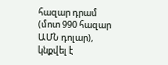հազար դրամ (մոտ 990 հազար ԱՄՆ դոլար), կնքվել է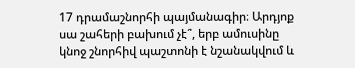17 դրամաշնորհի պայմանագիր։ Արդյոք սա շահերի բախում չէ՞, երբ ամուսինը կնոջ շնորհիվ պաշտոնի է նշանակվում և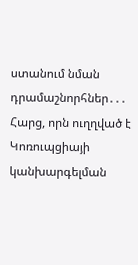ստանում նման դրամաշնորհներ․․․ Հարց, որն ուղղված է Կոռուպցիայի կանխարգելման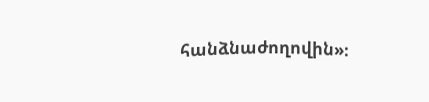հանձնաժողովին»։